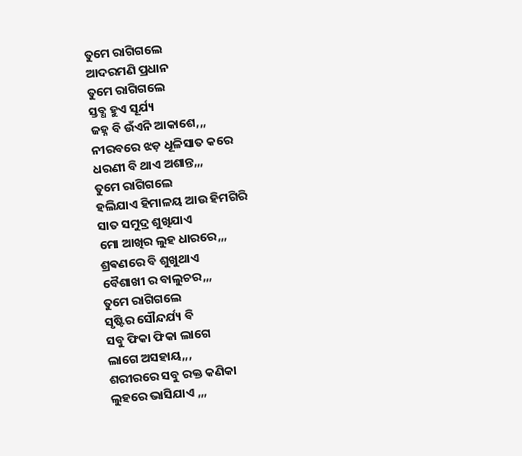ତୁମେ ରାଗିଗଲେ
ଆଦରମଣି ପ୍ରଧାନ
ତୁମେ ରାଗିଗଲେ
ସ୍ତବ୍ଧ ହୁଏ ସୂର୍ଯ୍ୟ
ଜହ୍ନ ବି ଉଁଏନି ଆକାଶେ,,,
ନୀରବରେ ଝଡ଼ ଧୂଳିସାତ କରେ
ଧରଣୀ ବି ଥାଏ ଅଶାନ୍ତ,,,
ତୁମେ ରାଗିଗଲେ
ହଲିଯାଏ ହିମାଳୟ ଆଉ ହିମଗିରି
ସାତ ସମୁଦ୍ର ଶୁଖିଯାଏ
ମୋ ଆଖିର ଲୁହ ଧାରରେ,,,
ଶ୍ରଵଣରେ ବି ଶୁଖୁଥାଏ
ବୈଶାଖୀ ର ବାଲୁଚର,,,
ତୁମେ ରାଗିଗଲେ
ସୃଷ୍ଟିର ସୌନ୍ଦର୍ଯ୍ୟ ବି
ସବୁ ଫିକା ଫିକା ଲାଗେ
ଲାଗେ ଅସହାୟ,,,
ଶରୀରରେ ସବୁ ରକ୍ତ କଣିକା
ଲୁହରେ ଭାସିଯାଏ ,,,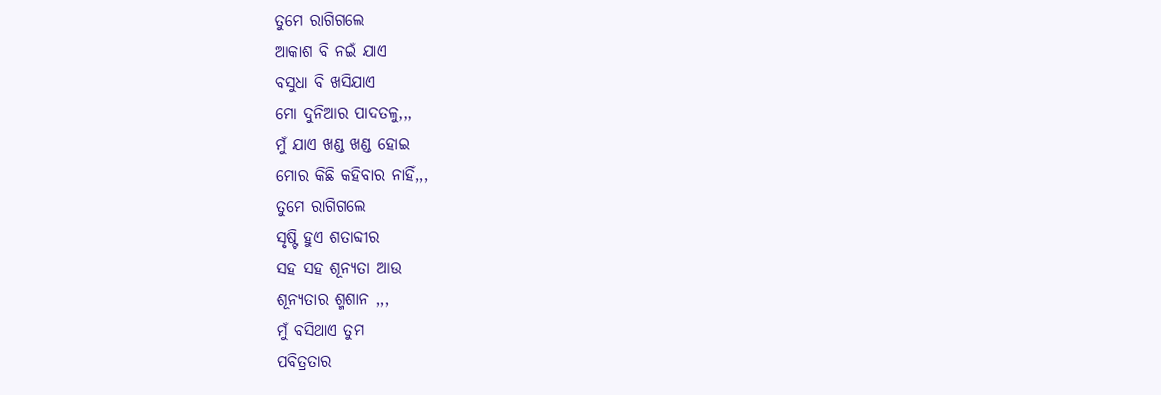ତୁମେ ରାଗିଗଲେ
ଆକାଶ ବି ନଇଁ ଯାଏ
ବସୁଧା ବି ଖସିଯାଏ
ମୋ ଦୁନିଆର ପାଦତଳୁ,,,
ମୁଁ ଯାଏ ଖଣ୍ଡ ଖଣ୍ଡ ହୋଇ
ମୋର କିଛି କହିବାର ନାହିଁ,,,
ତୁମେ ରାଗିଗଲେ
ସୃଷ୍ଟି ହୁଏ ଶତାବ୍ଦୀର
ସହ ସହ ଶୂନ୍ୟତା ଆଉ
ଶୂନ୍ୟତାର ଶ୍ମଶାନ ,,,
ମୁଁ ବସିଥାଏ ତୁମ
ପବିତ୍ରତାର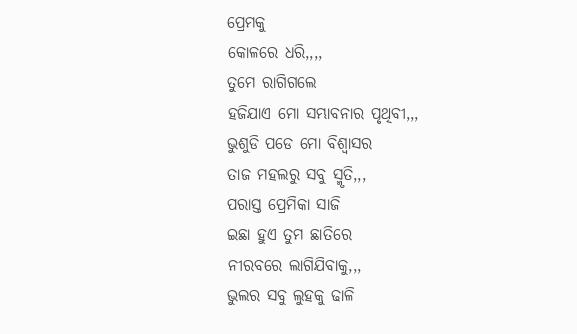ପ୍ରେମକୁ
କୋଳରେ ଧରି,,,,
ତୁମେ ରାଗିଗଲେ
ହଜିଯାଏ ମୋ ସମ୍ଭାବନାର ପୃଥିବୀ,,,
ଭୁଶୁଡି ପଡେ ମୋ ବିଶ୍ୱାସର
ତାଜ ମହଲରୁ ସବୁ ସ୍ମୃତି,,,
ପରାସ୍ତ ପ୍ରେମିକା ସାଜି
ଇଛା ହୁଏ ତୁମ ଛାତିରେ
ନୀରବରେ ଲାଗିଯିବାକୁ,,,
ଭୁଲର ସବୁ ଲୁହକୁ ଢାଳି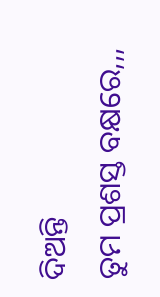ଦିଅନ୍ତି
ତୁମ ପ୍ରଶସ୍ତ ବକ୍ଷରେ,,,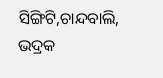ସିଙ୍ଗିଟି,ଚାନ୍ଦବାଲି, ଭଦ୍ରକ